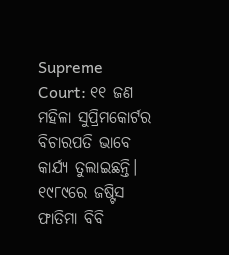Supreme Court: ୧୧ ଜଣ ମହିଳା ସୁପ୍ରିମକୋର୍ଟର ବିଚାରପତି ଭାବେ କାର୍ଯ୍ୟ ତୁଲାଇଛନ୍ତି। ୧୯୮୯ରେ ଜଷ୍ଟିସ ଫାତିମା ବିବି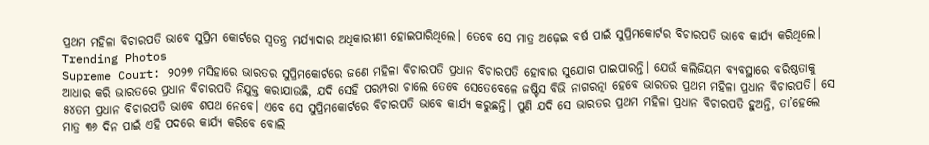ପ୍ରଥମ ମହିଳା ବିଚାରପତି ଭାବେ ସୁପ୍ରିମ କୋର୍ଟରେ ସ୍ୱତନ୍ତ୍ର ମର୍ଯ୍ୟାଦାର ଅଧିକାରୀଣୀ ହୋଇପାରିଥିଲେ। ତେବେ ସେ ମାତ୍ର ଅଢ଼େଇ ବର୍ଷ ପାଇଁ ସୁପ୍ରିମକୋର୍ଟର ବିଚାରପତି ଭାବେ କାର୍ଯ୍ୟ କରିଥିଲେ।
Trending Photos
Supreme Court: ୨୦୨୭ ମସିହାରେ ଭାରତର ସୁପ୍ରିମକୋର୍ଟରେ ଜଣେ ମହିଳା ବିଚାରପତି ପ୍ରଧାନ ବିଚାରପତି ହୋବାର ସୁଯୋଗ ପାଇପାରନ୍ତି। ଯେଉଁ କଲିଜିୟମ ବ୍ୟବସ୍ଥାରେ ବରିଷ୍ଠତାକୁ ଆଧାର କରି ଭାରତରେ ପ୍ରଧାନ ବିଚାରପତି ନିଯୁକ୍ତ କରାଯାଉଛି, ଯଦି ସେହି ପରମ୍ପରା ଚାଲେ ତେବେ ସେତେବେଳେ ଜଷ୍ଟିସ ବିଭି ନାଗରତ୍ନା ହେବେ ଭାରତର ପ୍ରଥମ ମହିଳା ପ୍ରଧାନ ବିଚାରପତି। ସେ ୫୪ତମ ପ୍ରଧାନ ବିଚାରପତି ଭାବେ ଶପଥ ନେବେ। ଏବେ ସେ ସୁପ୍ରିମକୋର୍ଟରେ ବିଚାରପତି ଭାବେ କାର୍ଯ୍ୟ କରୁଛନ୍ତି। ପୁଣି ଯଦି ସେ ଭାରତର ପ୍ରଥମ ମହିଳା ପ୍ରଧାନ ବିଚାରପତି ହୁଅନ୍ତି, ତା’ହେଲେ ମାତ୍ର ୩୬ ଦିନ ପାଇଁ ଏହି ପଦରେ କାର୍ଯ୍ୟ କରିବେ ବୋଲି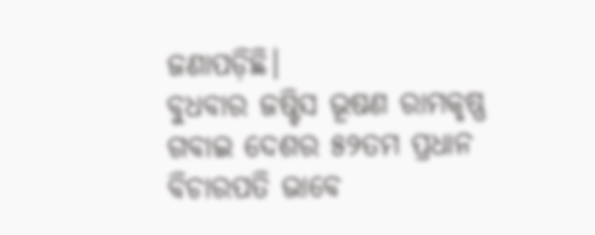ଜଣାପଡ଼ିଛି।
ବୁଧବାର ଜଷ୍ଟିସ ଭୂଷଣ ରାମକୃଷ୍ଣ ଗବାଇ ଦେଶର ୫୨ତମ ପ୍ରଧାନ ବିଚାରପତି ଭାବେ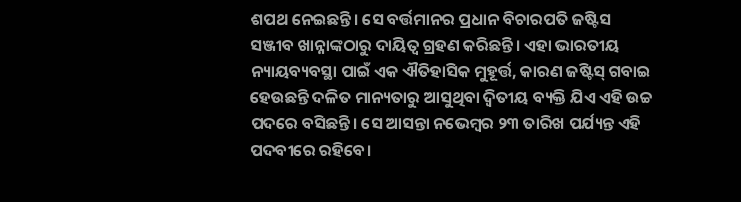ଶପଥ ନେଇଛନ୍ତି। ସେ ବର୍ତ୍ତମାନର ପ୍ରଧାନ ବିଚାରପତି ଜଷ୍ଟିସ ସଞ୍ଜୀବ ଖାନ୍ନାଙ୍କଠାରୁ ଦାୟିତ୍ୱ ଗ୍ରହଣ କରିଛନ୍ତି। ଏହା ଭାରତୀୟ ନ୍ୟାୟବ୍ୟବସ୍ଥା ପାଇଁ ଏକ ଐତିହାସିକ ମୁହୂର୍ତ୍ତ, କାରଣ ଜଷ୍ଟିସ୍ ଗବାଇ ହେଉଛନ୍ତି ଦଳିତ ମାନ୍ୟତାରୁ ଆସୁଥିବା ଦ୍ୱିତୀୟ ବ୍ୟକ୍ତି ଯିଏ ଏହି ଉଚ୍ଚ ପଦରେ ବସିଛନ୍ତି। ସେ ଆସନ୍ତା ନଭେମ୍ବର ୨୩ ତାରିଖ ପର୍ଯ୍ୟନ୍ତ ଏହି ପଦବୀରେ ରହିବେ।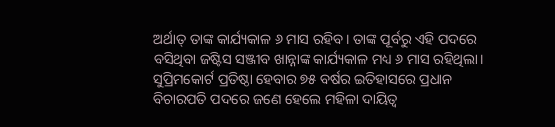ଅର୍ଥାତ୍ ତାଙ୍କ କାର୍ଯ୍ୟକାଳ ୬ ମାସ ରହିବ। ତାଙ୍କ ପୂର୍ବରୁ ଏହି ପଦରେ ବସିଥିବା ଜଷ୍ଟିସ ସଞ୍ଜୀବ ଖାନ୍ନାଙ୍କ କାର୍ଯ୍ୟକାଳ ମଧ୍ୟ ୬ ମାସ ରହିଥିଲା।
ସୁପ୍ରିମକୋର୍ଟ ପ୍ରତିଷ୍ଠା ହେବାର ୭୫ ବର୍ଷର ଇତିହାସରେ ପ୍ରଧାନ ବିଚାରପତି ପଦରେ ଜଣେ ହେଲେ ମହିଳା ଦାୟିତ୍ୱ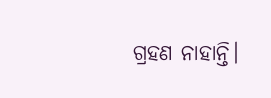ଗ୍ରହଣ ନାହାନ୍ତି।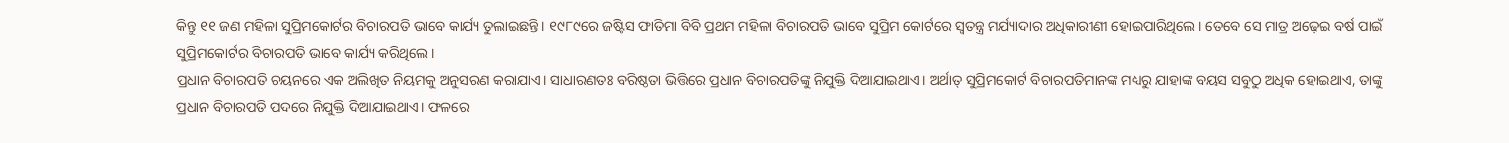କିନ୍ତୁ ୧୧ ଜଣ ମହିଳା ସୁପ୍ରିମକୋର୍ଟର ବିଚାରପତି ଭାବେ କାର୍ଯ୍ୟ ତୁଲାଇଛନ୍ତି। ୧୯୮୯ରେ ଜଷ୍ଟିସ ଫାତିମା ବିବି ପ୍ରଥମ ମହିଳା ବିଚାରପତି ଭାବେ ସୁପ୍ରିମ କୋର୍ଟରେ ସ୍ୱତନ୍ତ୍ର ମର୍ଯ୍ୟାଦାର ଅଧିକାରୀଣୀ ହୋଇପାରିଥିଲେ। ତେବେ ସେ ମାତ୍ର ଅଢ଼େଇ ବର୍ଷ ପାଇଁ ସୁପ୍ରିମକୋର୍ଟର ବିଚାରପତି ଭାବେ କାର୍ଯ୍ୟ କରିଥିଲେ।
ପ୍ରଧାନ ବିଚାରପତି ଚୟନରେ ଏକ ଅଲିଖିତ ନିୟମକୁ ଅନୁସରଣ କରାଯାଏ। ସାଧାରଣତଃ ବରିଷ୍ଠତା ଭିତ୍ତିରେ ପ୍ରଧାନ ବିଚାରପତିଙ୍କୁ ନିଯୁକ୍ତି ଦିଆଯାଇଥାଏ। ଅର୍ଥାତ୍ ସୁପ୍ରିମକୋର୍ଟ ବିଚାରପତିମାନଙ୍କ ମଧ୍ୟରୁ ଯାହାଙ୍କ ବୟସ ସବୁଠୁ ଅଧିକ ହୋଇଥାଏ, ତାଙ୍କୁ ପ୍ରଧାନ ବିଚାରପତି ପଦରେ ନିଯୁକ୍ତି ଦିଆଯାଇଥାଏ। ଫଳରେ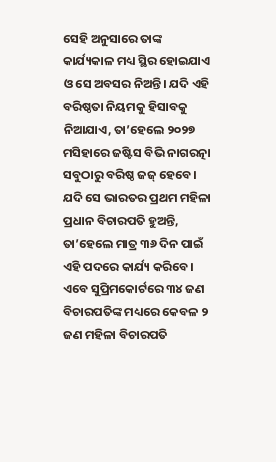ସେହି ଅନୁସାରେ ତାଙ୍କ କାର୍ଯ୍ୟକାଳ ମଧ୍ୟ ସ୍ଥିର ହୋଇଯାଏ ଓ ସେ ଅବସର ନିଅନ୍ତି। ଯଦି ଏହି ବରିଷ୍ଠତା ନିୟମକୁ ହିସାବକୁ ନିଆଯାଏ, ତା’ହେଲେ ୨୦୨୭ ମସିହାରେ ଜଷ୍ଟିସ ବିଭି ନାଗରତ୍ନା ସବୁଠାରୁ ବରିଷ୍ଠ ଜଜ୍ ହେବେ। ଯଦି ସେ ଭାରତର ପ୍ରଥମ ମହିଳା ପ୍ରଧାନ ବିଚାରପତି ହୁଅନ୍ତି, ତା’ହେଲେ ମାତ୍ର ୩୬ ଦିନ ପାଇଁ ଏହି ପଦରେ କାର୍ଯ୍ୟ କରିବେ।
ଏବେ ସୁପ୍ରିମକୋର୍ଟରେ ୩୪ ଜଣ ବିଚାରପତିଙ୍କ ମଧ୍ୟରେ କେବଳ ୨ ଜଣ ମହିଳା ବିଚାରପତି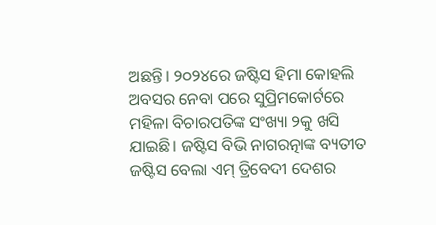ଅଛନ୍ତି। ୨୦୨୪ରେ ଜଷ୍ଟିସ ହିମା କୋହଲି ଅବସର ନେବା ପରେ ସୁପ୍ରିମକୋର୍ଟରେ ମହିଳା ବିଚାରପତିଙ୍କ ସଂଖ୍ୟା ୨କୁ ଖସି ଯାଇଛି। ଜଷ୍ଟିସ ବିଭି ନାଗରତ୍ନାଙ୍କ ବ୍ୟତୀତ ଜଷ୍ଟିସ ବେଲା ଏମ୍ ତ୍ରିବେଦୀ ଦେଶର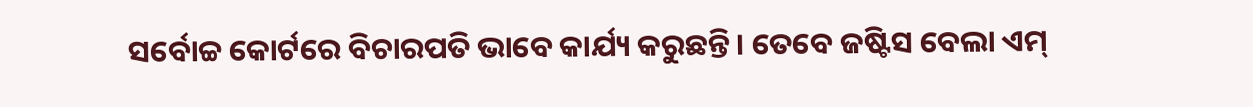ସର୍ବୋଚ୍ଚ କୋର୍ଟରେ ବିଚାରପତି ଭାବେ କାର୍ଯ୍ୟ କରୁଛନ୍ତି। ତେବେ ଜଷ୍ଟିସ ବେଲା ଏମ୍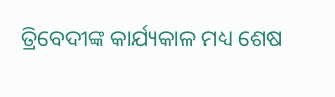ତ୍ରିବେଦୀଙ୍କ କାର୍ଯ୍ୟକାଳ ମଧ୍ୟ ଶେଷ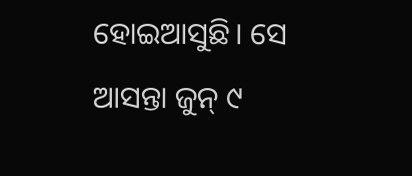ହୋଇଆସୁଛି। ସେ ଆସନ୍ତା ଜୁନ୍ ୯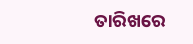ତାରିଖରେ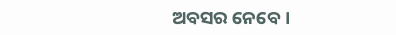ଅବସର ନେବେ।